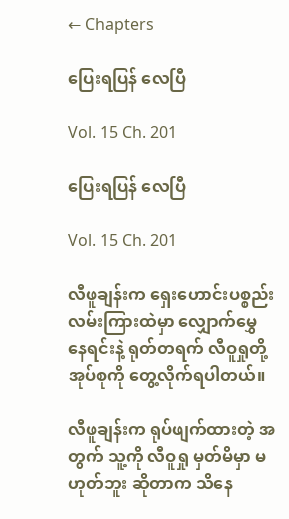← Chapters

ပြေးရပြန် လေပြီ

Vol. 15 Ch. 201

ပြေးရပြန် လေပြီ

Vol. 15 Ch. 201

လီဖူချန်းက ရှေးဟောင်းပစ္စည်း လမ်းကြားထဲမှာ လျှောက်မွှေ နေရင်းနဲ့ ရုတ်တရက် လီဝူရှုတို့ အုပ်စုကို တွေ့လိုက်ရပါတယ်။

လီဖူချန်းက ရုပ်ဖျက်ထားတဲ့ အတွက် သူ့ကို လီဝူရှု မှတ်မိမှာ မဟုတ်ဘူး ဆိုတာက သိနေ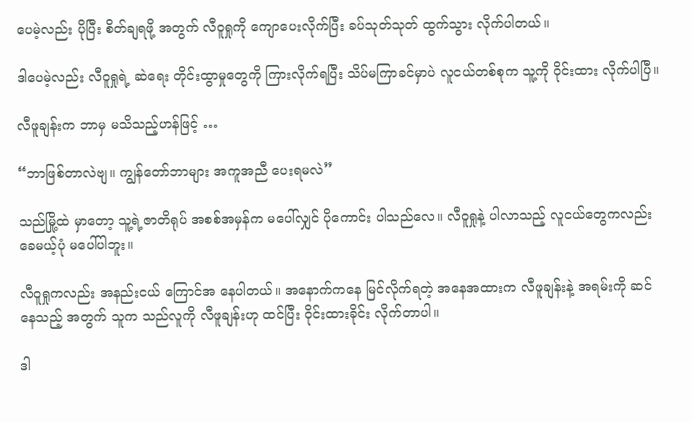ပေမဲ့လည်း ပိုပြီး စိတ်ချရဖို့ အတွက် လီဝူရှုကို ကျောပေးလိုက်ပြီး ခပ်သုတ်သုတ် ထွက်သွား လိုက်ပါတယ်။

ဒါပေမဲ့လည်း လီဝူရှုရဲ့ ဆဲရေး တိုင်းထွာမှုတွေကို ကြားလိုက်ရပြီး သိပ်မကြာခင်မှာပဲ လူငယ်တစ်စုက သူ့ကို ဝိုင်းထား လိုက်ပါပြီ။

လီဖူချန်းက ဘာမှ မသိသည့်ဟန်ဖြင့် …

“ဘာဖြစ်တာလဲဗျ။ ကျွန်တော်ဘာများ အကူအညီ ပေးရမလဲ”

သည်မြို့ထဲ မှာတော့ သူ့ရဲ့ဇာတိရုပ် အစစ်အမှန်က မပေါ်လျှင် ပိုကောင်း ပါသည်လေ။ လီဝူရှုနဲ့ ပါလာသည့် လူငယ်တွေကလည်း ခေမယ့်ပုံ မပေါ်ပါဘူး။

လီဝူရှုကလည်း အနည်းငယ် ကြောင်အ နေပါတယ်။ အနောက်ကနေ မြင်လိုက်ရတဲ့ အနေအထားက လီဖူချန်းနဲ့ အရမ်းကို ဆင်နေသည့် အတွက် သူက သည်လူကို လီဖူချန်းဟု ထင်ပြီး ဝိုင်းထားခိုင်း လိုက်တာပါ။

ဒါ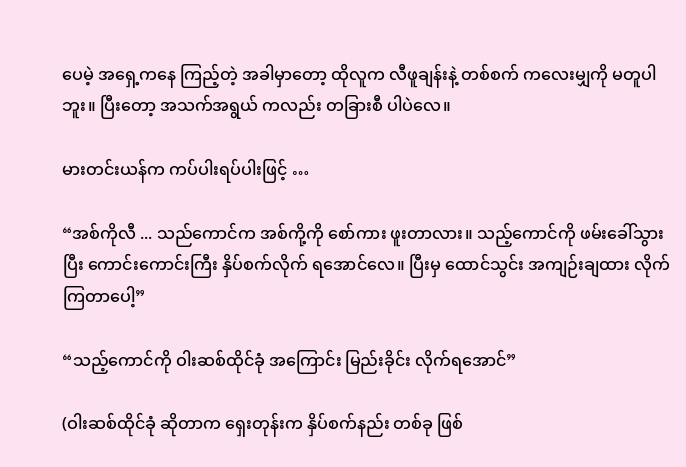ပေမဲ့ အရှေ့ကနေ ကြည့်တဲ့ အခါမှာတော့ ထိုလူက လီဖူချန်းနဲ့ တစ်စက် ကလေးမျှကို မတူပါဘူး။ ပြီးတော့ အသက်အရွယ် ကလည်း တခြားစီ ပါပဲလေ။

မားတင်းယန်က ကပ်ပါးရပ်ပါးဖြင့် …

“အစ်ကိုလီ ... သည်ကောင်က အစ်ကို့ကို စော်ကား ဖူးတာလား။ သည့်ကောင်ကို ဖမ်းခေါ်သွားပြီး ကောင်းကောင်းကြီး နှိပ်စက်လိုက် ရအောင်လေ။ ပြီးမှ ထောင်သွင်း အကျဉ်းချထား လိုက်ကြတာပေါ့”

“သည့်ကောင်ကို ဝါးဆစ်ထိုင်ခုံ အကြောင်း မြည်းခိုင်း လိုက်ရအောင်”

(ဝါးဆစ်ထိုင်ခုံ ဆိုတာက ရှေးတုန်းက နှိပ်စက်နည်း တစ်ခု ဖြစ်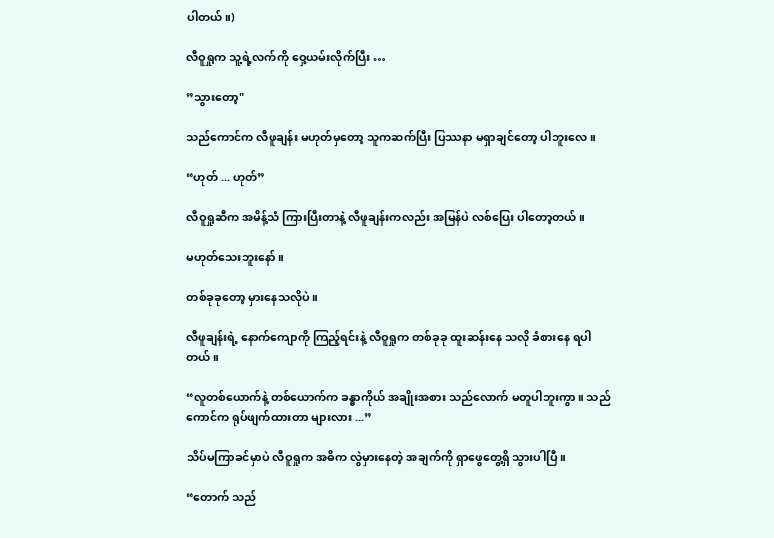ပါတယ်။)

လီဝူရှုက သူ့ရဲ့လက်ကို ဝှေ့ယမ်းလိုက်ပြီး …

”သွားတော့"

သည်ကောင်က လီဖူချန်း မဟုတ်မှတော့ သူကဆက်ပြီး ပြဿနာ မရှာချင်တော့ ပါဘူးလေ။

“ဟုတ် ... ဟုတ်”

လီဝူရှုဆီက အမိန့်သံ ကြားပြီးတာနဲ့ လီဖူချန်းကလည်း အမြန်ပဲ လစ်ပြေး ပါတော့တယ်။

မဟုတ်သေးဘူးနော်။

တစ်ခုခုတော့ မှားနေသလိုပဲ။

လီဖူချန်းရဲ့ နောက်ကျောကို ကြည့်ရင်းနဲ့ လီဝူရှုက တစ်ခုခု ထူးဆန်းနေ သလို ခံစားနေ ရပါတယ်။

“လူတစ်ယောက်နဲ့ တစ်ယောက်က ခန္ဓာကိုယ် အချိုးအစား သည်လောက် မတူပါဘူးကွာ။ သည်ကောင်က ရုပ်ဖျက်ထားတာ များလား ...”

သိပ်မကြာခင်မှာပဲ လီဝူရှုက အဓိက လွဲမှားနေတဲ့ အချက်ကို ရှာဖွေတွေ့ရှိ သွားပါပြီ။

“တောက် သည်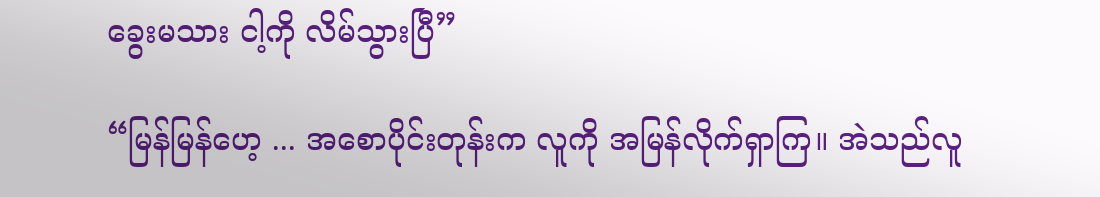ခွေးမသား ငါ့ကို လိမ်သွားပြီ”

“မြန်မြန်ဟေ့ ... အစောပိုင်းတုန်းက လူကို အမြန်လိုက်ရှာကြ။ အဲသည်လူ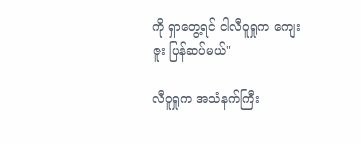ကို ရှာတွေ့ရင် ငါလီဝူရှုက ကျေးဇူး ပြန်ဆပ်မယ်"

လီဝူရှုက အသံနက်ကြီး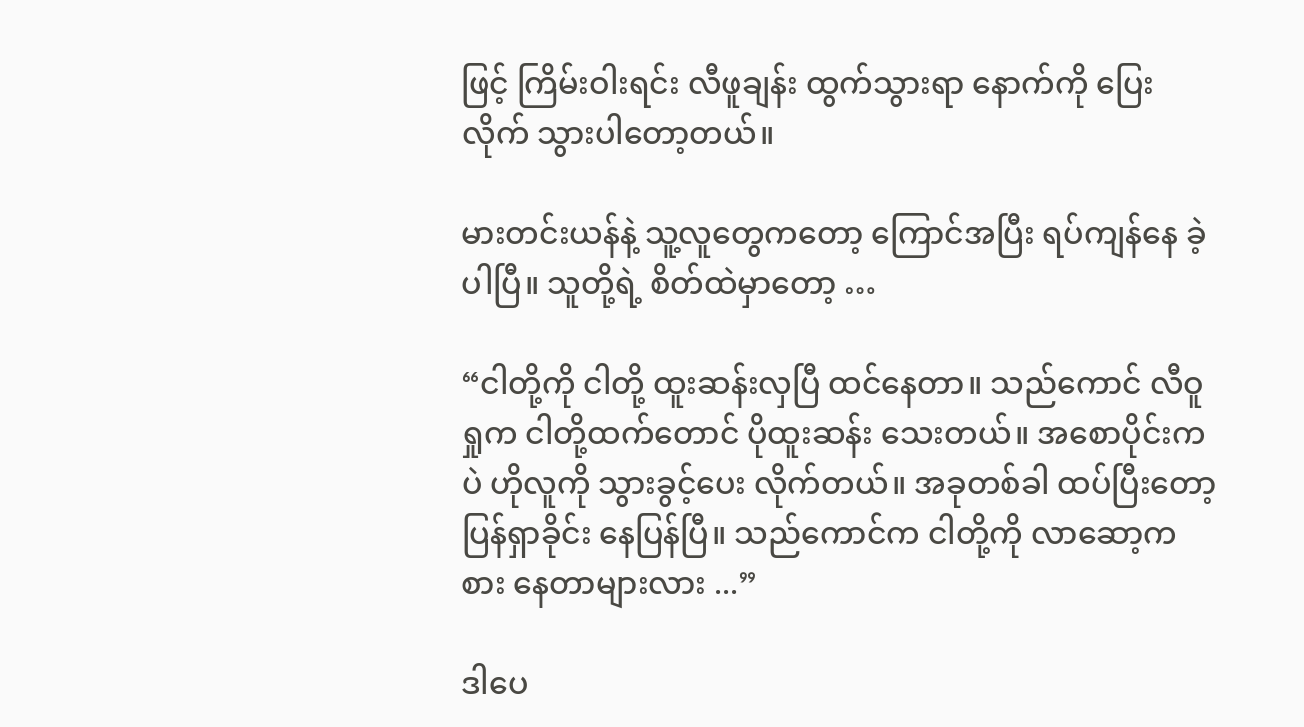ဖြင့် ကြိမ်းဝါးရင်း လီဖူချန်း ထွက်သွားရာ နောက်ကို ပြေးလိုက် သွားပါတော့တယ်။

မားတင်းယန်နဲ့ သူ့လူတွေကတော့ ကြောင်အပြီး ရပ်ကျန်နေ ခဲ့ပါပြီ။ သူတို့ရဲ့ စိတ်ထဲမှာတော့ …

“ငါတို့ကို ငါတို့ ထူးဆန်းလှပြီ ထင်နေတာ။ သည်ကောင် လီဝူရှုက ငါတို့ထက်တောင် ပိုထူးဆန်း သေးတယ်။ အစောပိုင်းကပဲ ဟိုလူကို သွားခွင့်ပေး လိုက်တယ်။ အခုတစ်ခါ ထပ်ပြီးတော့ ပြန်ရှာခိုင်း နေပြန်ပြီ။ သည်ကောင်က ငါတို့ကို လာဆော့ကစား နေတာများလား ...”

ဒါပေ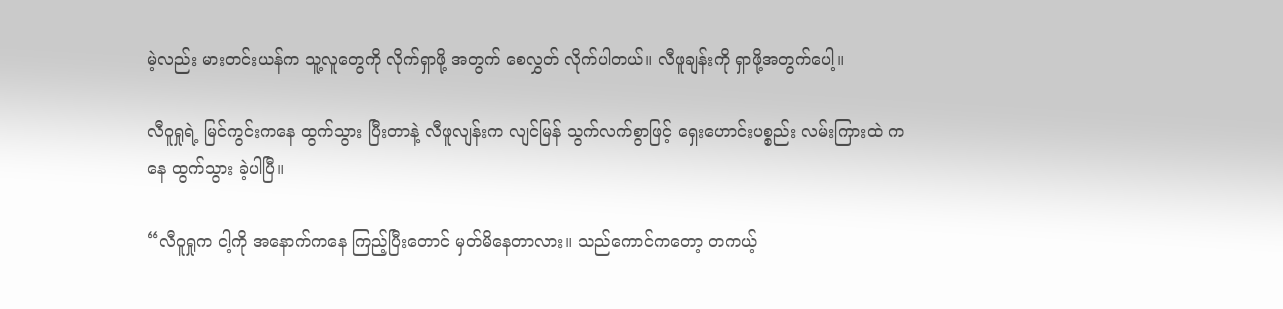မဲ့လည်း မားတင်းယန်က သူ့လူတွေကို လိုက်ရှာဖို့ အတွက် စေလွှတ် လိုက်ပါတယ်။ လီဖူချန်းကို ရှာဖို့အတွက်ပေါ့။

လီဝူရှုရဲ့ မြင်ကွင်းကနေ ထွက်သွား ပြီးတာနဲ့ လီဖူလျန်းက လျင်မြန် သွက်လက်စွာဖြင့် ရှေးဟောင်းပစ္စည်း လမ်းကြားထဲ ကနေ ထွက်သွား ခဲ့ပါပြီ။

“လီဝူရှုက ငါ့ကို အနောက်ကနေ ကြည့်ပြီးတောင် မှတ်မိနေတာလား။ သည်ကောင်ကတော့ တကယ့်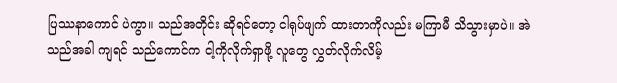ပြဿနာကောင် ပဲကွာ။ သည်အတိုင်း ဆိုရင်တော့ ငါရုပ်ဖျက် ထားတာကိုလည်း မကြာမီ သိသွားမှာပဲ။ အဲသည်အခါ ကျရင် သည်ကောင်က ငါ့ကိုလိုက်ရှာဖို့ လူတွေ လွှတ်လိုက်လိမ့်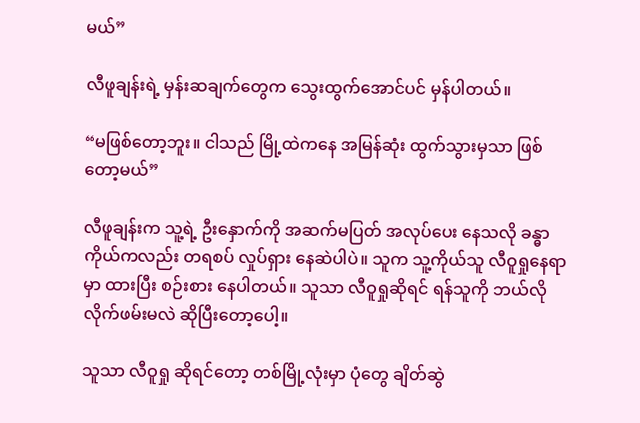မယ်”

လီဖူချန်းရဲ့ မှန်းဆချက်တွေက သွေးထွက်အောင်ပင် မှန်ပါတယ်။

“မဖြစ်တော့ဘူး။ ငါသည် မြို့ထဲကနေ အမြန်ဆုံး ထွက်သွားမှသာ ဖြစ်တော့မယ်”

လီဖူချန်းက သူ့ရဲ့ ဦးနှောက်ကို အဆက်မပြတ် အလုပ်ပေး နေသလို ခန္ဓာကိုယ်ကလည်း တရစပ် လှုပ်ရှား နေဆဲပါပဲ။ သူက သူ့ကိုယ်သူ လီဝူရှုနေရာမှာ ထားပြီး စဉ်းစား နေပါတယ်။ သူသာ လီဝူရှုဆိုရင် ရန်သူကို ဘယ်လို လိုက်ဖမ်းမလဲ ဆိုပြီးတော့ပေါ့။

သူသာ လီဝူရှု ဆိုရင်တော့ တစ်မြို့လုံးမှာ ပုံတွေ ချိတ်ဆွဲ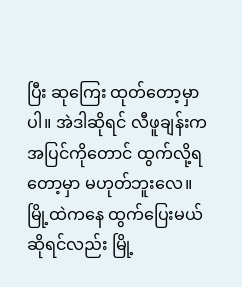ပြီး ဆုကြေး ထုတ်တော့မှာပါ။ အဲဒါဆိုရင် လီဖူချန်းက အပြင်ကိုတောင် ထွက်လို့ရတော့မှာ မဟုတ်ဘူးလေ။ မြို့ထဲကနေ ထွက်ပြေးမယ် ဆိုရင်လည်း မြို့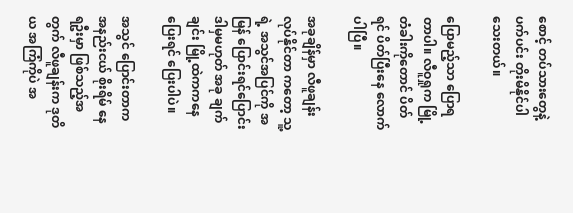စောင့် တပ်သားတွေနဲ့ ပက်ပင်း တိုးမိနိုင်ပါ သေးတယ်။

ပြောမည့်သာ ပြောရတာပါ။ လီဝူရှုက မြို့တံခါးကိုတောင် ပိတ်ရင် ပိတ်ပြီးနေ လောက်ပါပြီ။

အခုချိန်မှာ လီဖူချန်း လုပ်နိုင်တာ ကတော့ သူ့ရဲ့ အသွင်အပြင်ကို အမြန် ပြောင်းရင်ပြောင်း ဒါမှမဟုတ် အခု ချက်ချင်း မြို့ထဲကကနေ ပြေးရင် ပြေးပါပဲ။

အသွင် ပြောင်းတာက အနည်းငယ် စိုးရိမ် နေရဦးမှာ ဖြစ်သည့်အတွက် လီဖူချန်းက ဒုတိယ အကြံကိုပဲ အ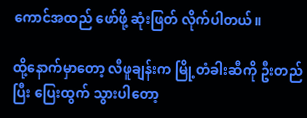ကောင်အထည် ဖော်ဖို့ ဆုံးဖြတ် လိုက်ပါတယ်။

ထို့နောက်မှာတော့ လီဖူချန်းက မြို့တံခါးဆီကို ဦးတည်ပြီး ပြေးထွက် သွားပါတော့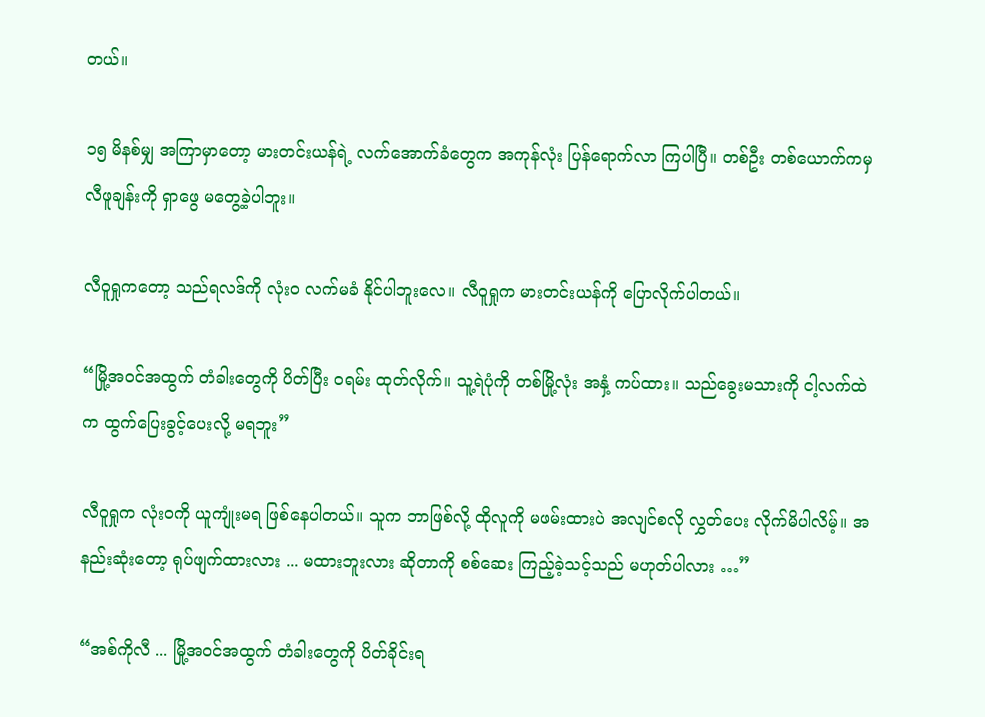တယ်။

၁၅ မိနစ်မျှ အကြာမှာတော့ မားတင်းယန်ရဲ့ လက်အောက်ခံတွေက အကုန်လုံး ပြန်ရောက်လာ ကြပါပြီ။ တစ်ဦး တစ်ယောက်ကမှ လီဖူချန်းကို ရှာဖွေ မတွေ့ခဲ့ပါဘူး။

လီဝူရှုကတော့ သည်ရလဒ်ကို လုံးဝ လက်မခံ နိုင်ပါဘူးလေ။ လီဝူရှုက မားတင်းယန်ကို ပြောလိုက်ပါတယ်။

“မြို့အဝင်အထွက် တံခါးတွေကို ပိတ်ပြီး ဝရမ်း ထုတ်လိုက်။ သူ့ရဲပုံကို တစ်မြို့လုံး အနှံ့ ကပ်ထား။ သည်ခွေးမသားကို ငါ့လက်ထဲက ထွက်ပြေးခွင့်ပေးလို့ မရဘူး”

လီဝူရှုက လုံးဝကို ယူကျုံးမရ ဖြစ်နေပါတယ်။ သူက ဘာဖြစ်လို့ ထိုလူကို မဖမ်းထားပဲ အလျင်စလို လွှတ်ပေး လိုက်မိပါလိမ့်။ အနည်းဆုံးတော့ ရုပ်ဖျက်ထားလား ... မထားဘူးလား ဆိုတာကို စစ်ဆေး ကြည့်ခဲ့သင့်သည် မဟုတ်ပါလား …”

“အစ်ကိုလီ ... မြို့အဝင်အထွက် တံခါးတွေကို ပိတ်ခိုင်းရ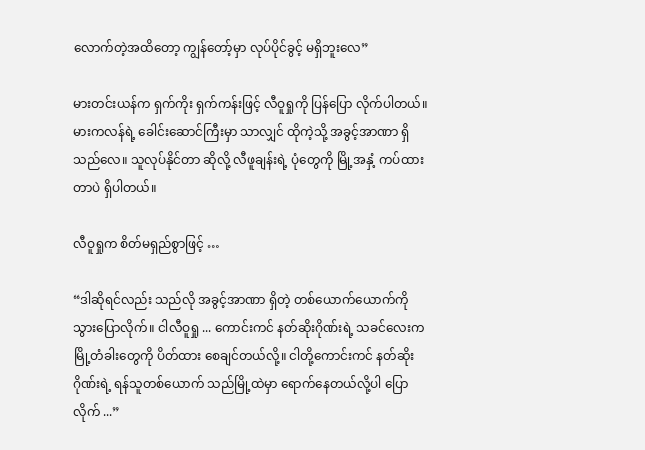လောက်တဲ့အထိတော့ ကျွန်တော့်မှာ လုပ်ပိုင်ခွင့် မရှိဘူးလေ”

မားတင်းယန်က ရှက်ကိုး ရှက်ကန်းဖြင့် လီဝူရှုကို ပြန်ပြော လိုက်ပါတယ်။ မားကလန်ရဲ့ ခေါင်းဆောင်ကြီးမှာ သာလျှင် ထိုကဲ့သို့ အခွင့်အာဏာ ရှိသည်လေ။ သူလုပ်နိုင်တာ ဆိုလို့ လီဖူချန်းရဲ့ ပုံတွေကို မြို့အနှံ့ ကပ်ထားတာပဲ ရှိပါတယ်။

လီဝူရှုက စိတ်မရှည်စွာဖြင့် …

“ဒါဆိုရင်လည်း သည်လို အခွင့်အာဏာ ရှိတဲ့ တစ်ယောက်ယောက်ကို သွားပြောလိုက်။ ငါလီဝူရှု ... ကောင်းကင် နတ်ဆိုးဂိုဏ်းရဲ့ သခင်လေးက မြို့တံခါးတွေကို ပိတ်ထား စေချင်တယ်လို့။ ငါတို့ကောင်းကင် နတ်ဆိုးဂိုဏ်းရဲ့ ရန်သူတစ်ယောက် သည်မြို့ထဲမှာ ရောက်နေတယ်လို့ပါ ပြောလိုက် ...”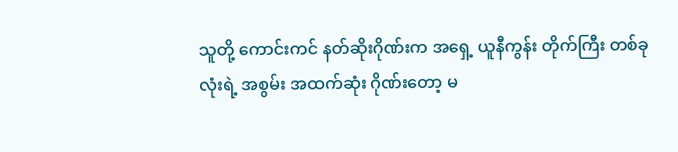သူတို့ ကောင်းကင် နတ်ဆိုးဂိုဏ်းက အရှေ့ ယူနီကွန်း တိုက်ကြီး တစ်ခုလုံးရဲ့ အစွမ်း အထက်ဆုံး ဂိုဏ်းတော့ မ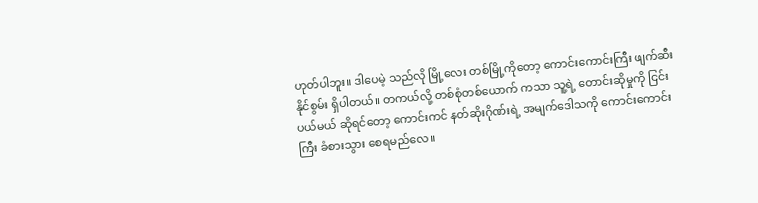ဟုတ်ပါဘူး။ ဒါပေမဲ့ သည်လို မြို့လေး တစ်မြို့ကိုတော့ ကောင်းကောင်းကြီး ဖျက်ဆီး နိုင်စွမ်း ရှိပါတယ်။ တကယ်လို့ တစ်စုံတစ်ယောက် ကသာ သူ့ရဲ့ တောင်းဆိုမှုကို ငြင်းပယ်မယ် ဆိုရင်တော့ ကောင်းကင် နတ်ဆိုးဂိုဏ်းရဲ့ အမျက်ဒေါသကို ကောင်းကောင်းကြီး ခံစားသွား စေရမည်လေ။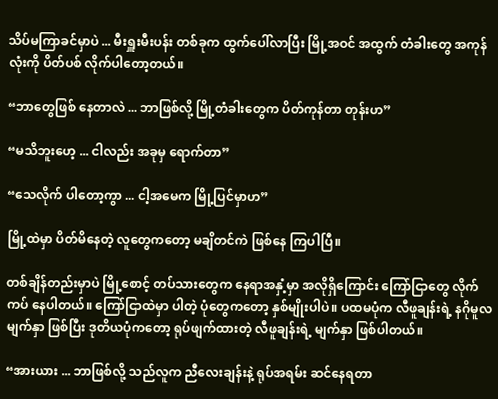သိပ်မကြာခင်မှာပဲ ... မီးရှူးမီးပန်း တစ်ခုက ထွက်ပေါ်လာပြီး မြို့အဝင် အထွက် တံခါးတွေ အကုန်လုံးကို ပိတ်ပစ် လိုက်ပါတော့တယ်။

“ဘာတွေဖြစ် နေတာလဲ ... ဘာဖြစ်လို့ မြို့တံခါးတွေက ပိတ်ကုန်တာ တုန်းဟ”

“မသိဘူးဟေ့ ... ငါလည်း အခုမှ ရောက်တာ”

“သေလိုက် ပါတော့ကွာ ... ငါ့အမေက မြို့ပြင်မှာဟ”

မြို့ထဲမှာ ပိတ်မိနေတဲ့ လူတွေကတော့ မချိတင်ကဲ ဖြစ်နေ ကြပါပြီ။

တစ်ချိန်တည်းမှာပဲ မြို့စောင့် တပ်သားတွေက နေရာအနှံ့မှာ အလိုရှိကြောင်း ကြော်ငြာတွေ လိုက်ကပ် နေပါတယ်။ ကြော်ငြာထဲမှာ ပါတဲ့ ပုံတွေကတော့ နှစ်မျိုးပါပဲ။ ပထမပုံက လီဖူချန်းရဲ့ နဂိုမူလ မျက်နှာ ဖြစ်ပြီး ဒုတိယပုံကတော့ ရုပ်ဖျက်ထားတဲ့ လီဖူချန်းရဲ့ မျက်နှာ ဖြစ်ပါတယ်။

“အားယား ... ဘာဖြစ်လို့ သည်လူက ညီလေးချန်းနဲ့ ရုပ်အရမ်း ဆင်နေရတာ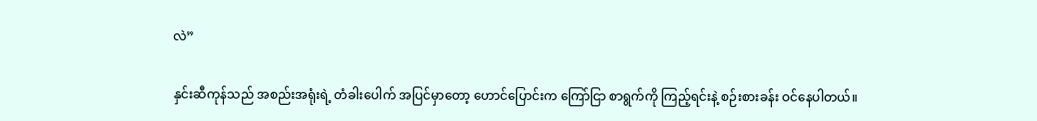လဲ”

နှင်းဆီကုန်သည် အစည်းအရုံးရဲ့ တံခါးပေါက် အပြင်မှာတော့ ဟောင်ပြောင်းက ကြော်ငြာ စာရွက်ကို ကြည့်ရင်းနဲ့ စဉ်းစားခန်း ဝင်နေပါတယ်။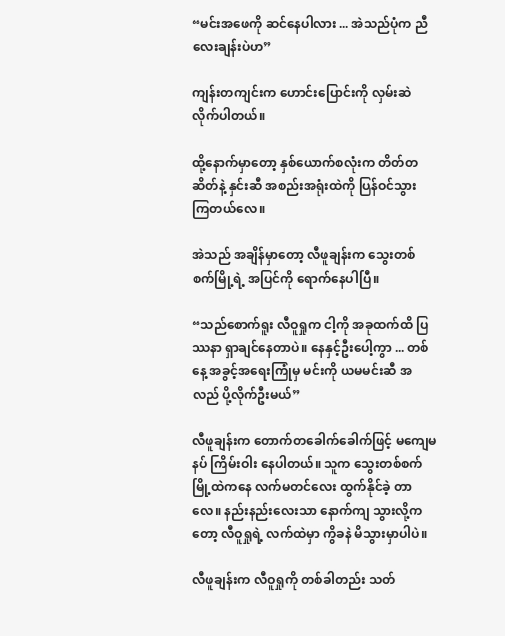“မင်းအဖေကို ဆင်နေပါလား ... အဲသည်ပုံက ညီလေးချန်းပဲဟ”

ကျန်းတကျင်းက ဟောင်းပြောင်းကို လှမ်းဆဲ လိုက်ပါတယ်။

ထို့နောက်မှာတော့ နှစ်ယောက်စလုံးက တိတ်တဆိတ်နဲ့ နှင်းဆီ အစည်းအရုံးထဲကို ပြန်ဝင်သွား ကြတယ်လေ။

အဲသည် အချိန်မှာတော့ လီဖူချန်းက သွေးတစ်စက်မြို့ရဲ့ အပြင်ကို ရောက်နေပါပြီ။

“သည်စောက်ရူး လီဝူရှုက ငါ့ကို အခုထက်ထိ ပြဿနာ ရှာချင်နေတာပဲ။ နေနှင့်ဦးပေါ့ကွာ ... တစ်နေ့ အခွင့်အရေးကြုံမှ မင်းကို ယမမင်းဆီ အလည် ပို့လိုက်ဦးမယ်”

လီဖူချန်းက တောက်တခေါက်ခေါက်ဖြင့် မကျေမနပ် ကြိမ်းဝါး နေပါတယ်။ သူက သွေးတစ်စက် မြို့ထဲကနေ လက်မတင်လေး ထွက်နိုင်ခဲ့ တာလေ။ နည်းနည်းလေးသာ နောက်ကျ သွားလို့ကတော့ လီဝူရှုရဲ့ လက်ထဲမှာ ကွိခနဲ မိသွားမှာပါပဲ။

လီဖူချန်းက လီဝူရှုကို တစ်ခါတည်း သတ်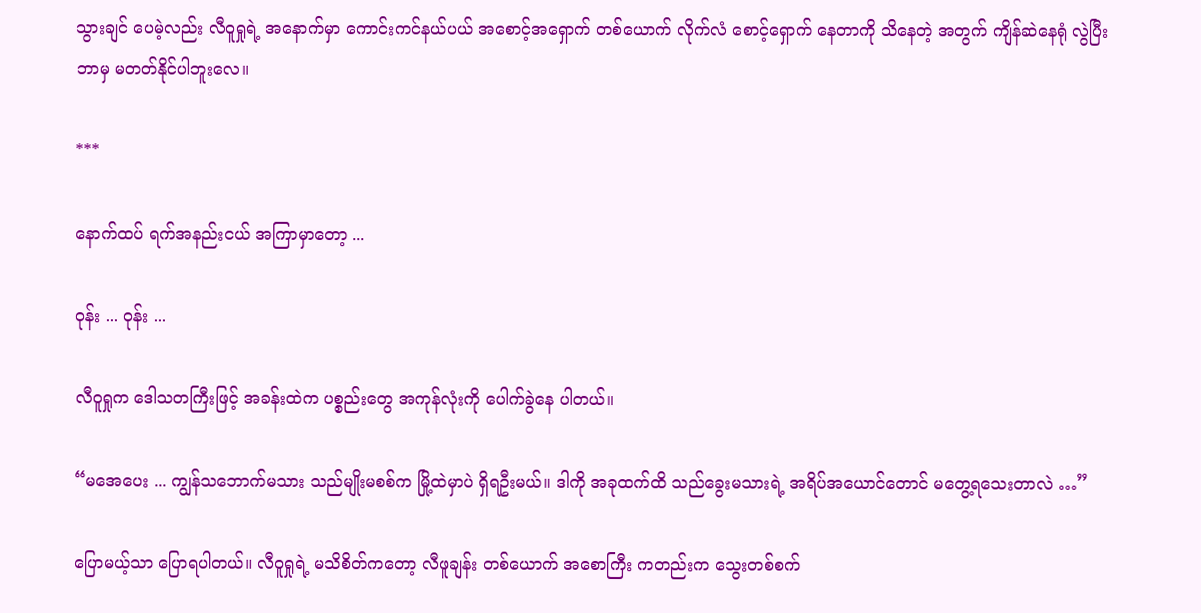သွားချင် ပေမဲ့လည်း လီဝူရှုရဲ့ အနောက်မှာ ကောင်းကင်နယ်ပယ် အစောင့်အရှောက် တစ်ယောက် လိုက်လံ စောင့်ရှောက် နေတာကို သိနေတဲ့ အတွက် ကျိန်ဆဲနေရုံ လွဲပြီး ဘာမှ မတတ်နိုင်ပါဘူးလေ။

***

နောက်ထပ် ရက်အနည်းငယ် အကြာမှာတော့ ...

ဝုန်း ... ဝုန်း ...

လီဝူရှုက ဒေါသတကြီးဖြင့် အခန်းထဲက ပစ္စည်းတွေ အကုန်လုံးကို ပေါက်ခွဲနေ ပါတယ်။

“မအေပေး ... ကျွန်သဘောက်မသား သည်မျိုးမစစ်က မြို့ထဲမှာပဲ ရှိရဦးမယ်။ ဒါကို အခုထက်ထိ သည်ခွေးမသားရဲ့ အရိပ်အယောင်တောင် မတွေ့ရသေးတာလဲ …”

ပြောမယ့်သာ ပြောရပါတယ်။ လီဝူရှုရဲ့ မသိစိတ်ကတော့ လီဖူချန်း တစ်ယောက် အစောကြီး ကတည်းက သွေးတစ်စက်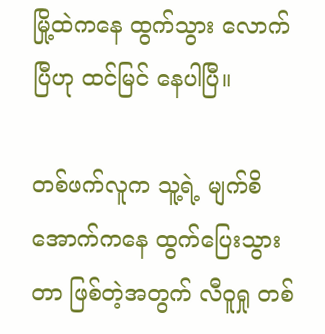မြို့ထဲကနေ ထွက်သွား လောက်ပြီဟု ထင်မြင် နေပါပြီ။

တစ်ဖက်လူက သူ့ရဲ့ မျက်စိ အောက်ကနေ ထွက်ပြေးသွားတာ ဖြစ်တဲ့အတွက် လီဝူရှု တစ်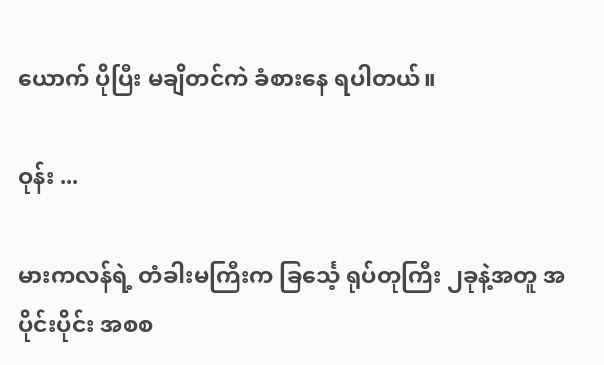ယောက် ပိုပြီး မချိတင်ကဲ ခံစားနေ ရပါတယ်။

ဝုန်း ...

မားကလန်ရဲ့ တံခါးမကြီးက ခြင်္သေ့ ရုပ်တုကြီး ၂ခုနဲ့အတူ အပိုင်းပိုင်း အစစ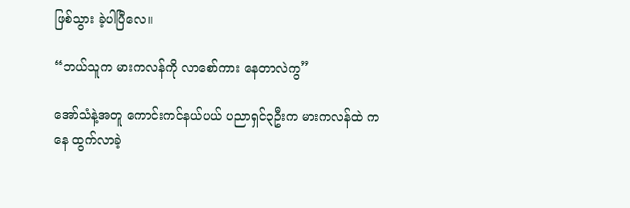ဖြစ်သွား ခဲ့ပါပြီလေ။

“ဘယ်သူက မားကလန်ကို လာစော်ကား နေတာလဲကွ”

အော်သံနဲ့အတူ ကောင်းကင်နယ်ပယ် ပညာရှင်၃ဦးက မားကလန်ထဲ ကနေ ထွက်လာခဲ့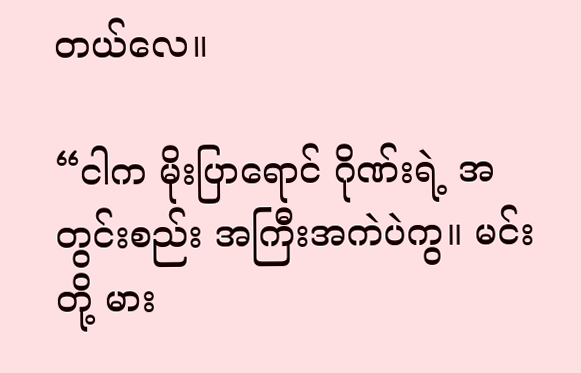တယ်လေ။

“ငါက မိုးပြာရောင် ဂိုဏ်းရဲ့ အတွင်းစည်း အကြီးအကဲပဲကွ။ မင်းတို့ မား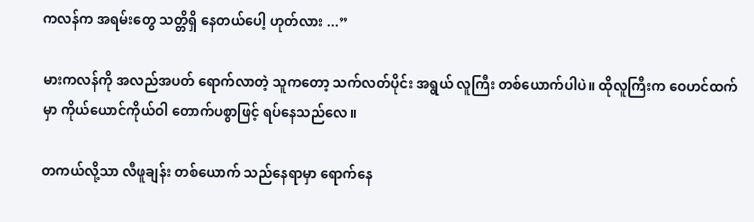ကလန်က အရမ်းတွေ သတ္တိရှိ နေတယ်ပေါ့ ဟုတ်လား ...”

မားကလန်ကို အလည်အပတ် ရောက်လာတဲ့ သူကတော့ သက်လတ်ပိုင်း အရွယ် လူကြီး တစ်ယောက်ပါပဲ။ ထိုလူကြီးက ဝေဟင်ထက်မှာ ကိုယ်ယောင်ကိုယ်ဝါ တောက်ပစွာဖြင့် ရပ်နေသည်လေ။

တကယ်လို့သာ လီဖူချန်း တစ်ယောက် သည်နေရာမှာ ရောက်နေ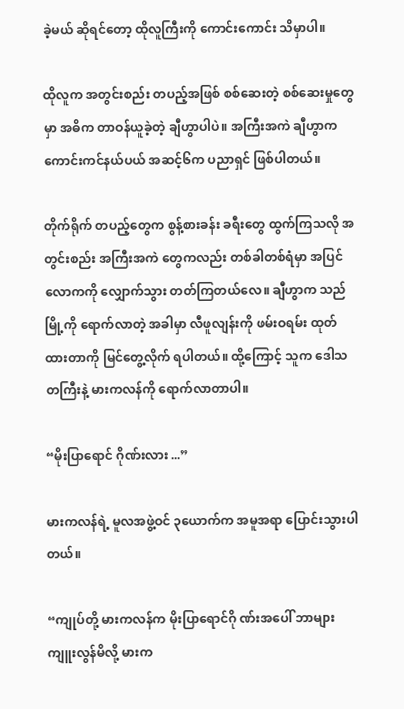ခဲ့မယ် ဆိုရင်တော့ ထိုလူကြီးကို ကောင်းကောင်း သိမှာပါ။

ထိုလူက အတွင်းစည်း တပည့်အဖြစ် စစ်ဆေးတဲ့ စစ်ဆေးမှုတွေမှာ အဓိက တာဝန်ယူခဲ့တဲ့ ချီဟွာပါပဲ။ အကြီးအကဲ ချီဟွာက ကောင်းကင်နယ်ပယ် အဆင့်၆က ပညာရှင် ဖြစ်ပါတယ်။

တိုက်ရိုက် တပည့်တွေက စွန့်စားခန်း ခရီးတွေ ထွက်ကြသလို အတွင်းစည်း အကြီးအကဲ တွေကလည်း တစ်ခါတစ်ရံမှာ အပြင်လောကကို လျှောက်သွား တတ်ကြတယ်လေ။ ချီဟွာက သည်မြို့ကို ရောက်လာတဲ့ အခါမှာ လီဖူလျန်းကို ဖမ်းဝရမ်း ထုတ်ထားတာကို မြင်တွေ့လိုက် ရပါတယ်။ ထို့ကြောင့် သူက ဒေါသတကြီးနဲ့ မားကလန်ကို ရောက်လာတာပါ။

“မိုးပြာရောင် ဂိုဏ်းလား ...”

မားကလန်ရဲ့ မူလအဖွဲ့ဝင် ၃ယောက်က အမူအရာ ပြောင်းသွားပါတယ်။

“ကျုပ်တို့ မားကလန်က မိုးပြာရောင်ဂို ဏ်းအပေါ် ဘာများ ကျူးလွန်မိလို့ မားက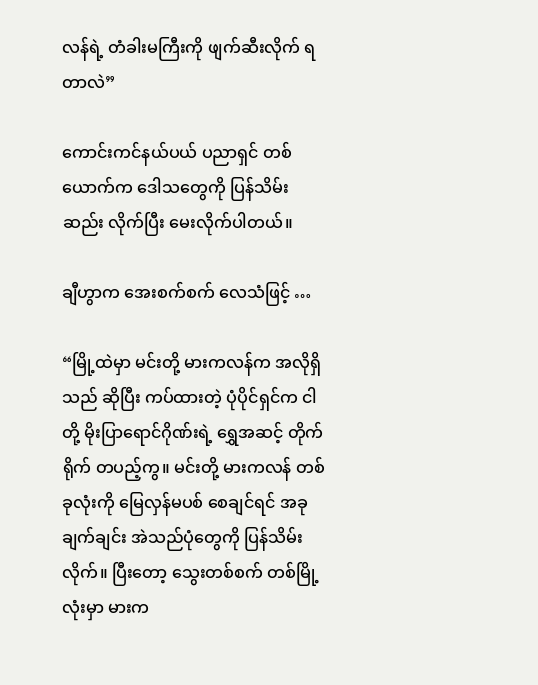လန်ရဲ့ တံခါးမကြီးကို ဖျက်ဆီးလိုက် ရတာလဲ”

ကောင်းကင်နယ်ပယ် ပညာရှင် တစ်ယောက်က ဒေါသတွေကို ပြန်သိမ်းဆည်း လိုက်ပြီး မေးလိုက်ပါတယ်။

ချီဟွာက အေးစက်စက် လေသံဖြင့် …

“မြို့ထဲမှာ မင်းတို့ မားကလန်က အလိုရှိသည် ဆိုပြီး ကပ်ထားတဲ့ ပုံပိုင်ရှင်က ငါတို့ မိုးပြာရောင်ဂိုဏ်းရဲ့ ရွှေအဆင့် တိုက်ရိုက် တပည့်ကွ။ မင်းတို့ မားကလန် တစ်ခုလုံးကို မြေလှန်မပစ် စေချင်ရင် အခုချက်ချင်း အဲသည်ပုံတွေကို ပြန်သိမ်းလိုက်။ ပြီးတော့ သွေးတစ်စက် တစ်မြို့လုံးမှာ မားက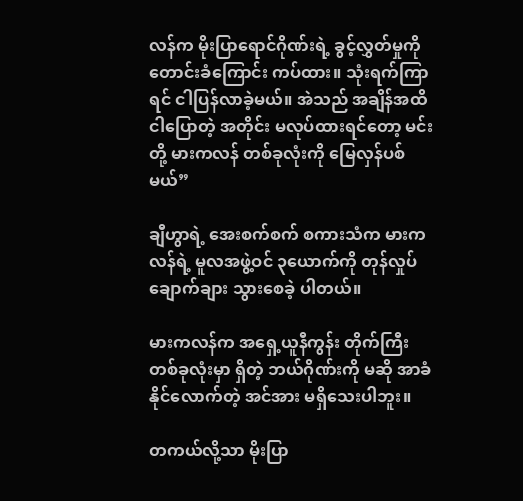လန်က မိုးပြာရောင်ဂိုဏ်းရဲ့ ခွင့်လွှတ်မှုကို တောင်းခံကြောင်း ကပ်ထား။ သုံးရက်ကြာရင် ငါပြန်လာခဲ့မယ်။ အဲသည် အချိန်အထိ ငါပြောတဲ့ အတိုင်း မလုပ်ထားရင်တော့ မင်းတို့ မားကလန် တစ်ခုလုံးကို မြေလှန်ပစ်မယ်”

ချီဟွာရဲ့ အေးစက်စက် စကားသံက မားကလန်ရဲ့ မူလအဖွဲ့ဝင် ၃ယောက်ကို တုန်လှုပ် ချောက်ချား သွားစေခဲ့ ပါတယ်။

မားကလန်က အရှေ့ယူနီကွန်း တိုက်ကြီး တစ်ခုလုံးမှာ ရှိတဲ့ ဘယ်ဂိုဏ်းကို မဆို အာခံနိုင်လောက်တဲ့ အင်အား မရှိသေးပါဘူး။

တကယ်လို့သာ မိုးပြာ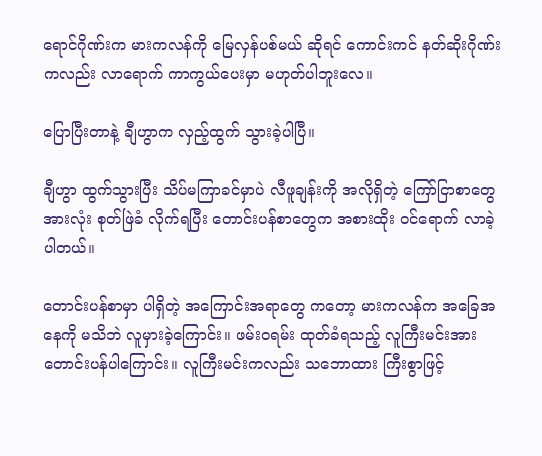ရောင်ဂိုဏ်းက မားကလန်ကို မြေလှန်ပစ်မယ် ဆိုရင် ကောင်းကင် နတ်ဆိုးဂိုဏ်းကလည်း လာရောက် ကာကွယ်ပေးမှာ မဟုတ်ပါဘူးလေ။

ပြောပြီးတာနဲ့ ချီဟွာက လှည့်ထွက် သွားခဲ့ပါပြီ။

ချီဟွာ ထွက်သွားပြီး သိပ်မကြာခင်မှာပဲ လီဖူချန်းကို အလိုရှိတဲ့ ကြော်ငြာစာတွေ အားလုံး စုတ်ဖြဲခံ လိုက်ရပြီး တောင်းပန်စာတွေက အစားထိုး ဝင်ရောက် လာခဲ့ပါတယ်။

တောင်းပန်စာမှာ ပါရှိတဲ့ အကြောင်းအရာတွေ ကတော့ မားကလန်က အခြေအနေကို မသိဘဲ လူမှားခဲ့ကြောင်း။ ဖမ်းဝရမ်း ထုတ်ခံရသည့် လူကြီးမင်းအား တောင်းပန်ပါကြောင်း။ လူကြီးမင်းကလည်း သဘောထား ကြီးစွာဖြင့်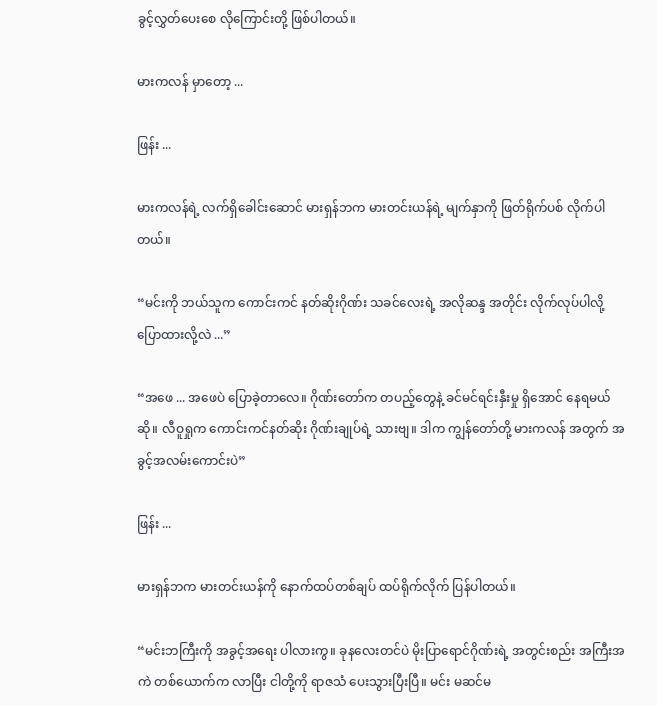ခွင့်လွှတ်ပေးစေ လိုကြောင်းတို့ ဖြစ်ပါတယ်။

မားကလန် မှာတော့ ...

ဖြန်း ...

မားကလန်ရဲ့ လက်ရှိခေါင်းဆောင် မားရှန်ဘက မားတင်းယန်ရဲ့ မျက်နှာကို ဖြတ်ရိုက်ပစ် လိုက်ပါတယ်။

“မင်းကို ဘယ်သူက ကောင်းကင် နတ်ဆိုးဂိုဏ်း သခင်လေးရဲ့ အလိုဆန္ဒ အတိုင်း လိုက်လုပ်ပါလို့ ပြောထားလို့လဲ ...”

“အဖေ ... အဖေပဲ ပြောခဲ့တာလေ။ ဂိုဏ်းတော်က တပည့်တွေနဲ့ ခင်မင်ရင်းနှီးမှု ရှိအောင် နေရမယ်ဆို။ လီဝူရှုက ကောင်းကင်နတ်ဆိုး ဂိုဏ်းချုပ်ရဲ့ သားဗျ။ ဒါက ကျွန်တော်တို့ မားကလန် အတွက် အခွင့်အလမ်းကောင်းပဲ”

ဖြန်း ...

မားရှန်ဘက မားတင်းယန်ကို နောက်ထပ်တစ်ချပ် ထပ်ရိုက်လိုက် ပြန်ပါတယ်။

“မင်းဘကြီးကို အခွင့်အရေး ပါလားကွ။ ခုနလေးတင်ပဲ မိုးပြာရောင်ဂိုဏ်းရဲ့ အတွင်းစည်း အကြီးအကဲ တစ်ယောက်က လာပြီး ငါတို့ကို ရာဇသံ ပေးသွားပြီးပြီ။ မင်း မဆင်မ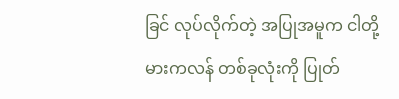ခြင် လုပ်လိုက်တဲ့ အပြုအမူက ငါတို့ မားကလန် တစ်ခုလုံးကို ပြုတ်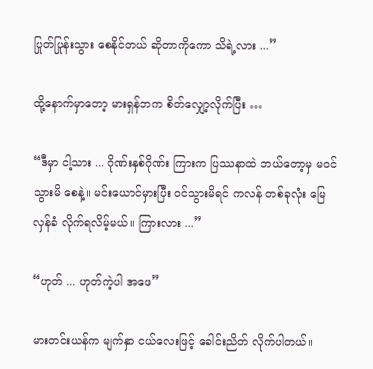ပြုတ်ပြုန်းသွား စေနိုင်တယ် ဆိုတာကိုကော သိရဲ့လား ...”

ထို့နောက်မှာတော့ မားရှန်ဘက စိတ်လျှော့လိုက်ပြီး …

“ဒီမှာ ငါ့သား ... ဂိုဏ်းနှစ်ဂိုဏ်း ကြားက ပြဿနာထဲ ဘယ်တော့မှ မဝင်သွားမိ စေနဲ့။ မင်းယောင်မှားပြီး ဝင်သွားမိရင် ကလန် တစ်ခုလုံး မြေလှန်ခံ လိုက်ရလိမ့်မယ်။ ကြားလား ...”

“ဟုတ် ... ဟုတ်ကဲ့ပါ အဖေ”

မားတင်းယန်က မျက်နှာ ငယ်လေးဖြင့် ခေါင်းညိတ် လိုက်ပါတယ်။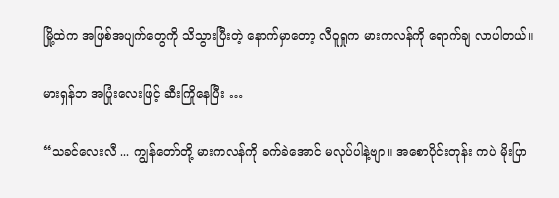မြို့ထဲက အဖြစ်အပျက်တွေကို သိသွားပြီးတဲ့ နောက်မှာတော့ လီဝူရှုက မားကလန်ကို ရောက်ချ လာပါတယ်။

မားရှန်ဘ အပြုံးလေးဖြင့် ဆီးကြိုနေပြီး …

“သခင်လေးလီ ... ကျွန်တော်တို့ မားကလန်ကို ခက်ခဲအောင် မလုပ်ပါနဲ့ဗျာ။ အစောပိုင်းတုန်း ကပဲ မိုးပြာ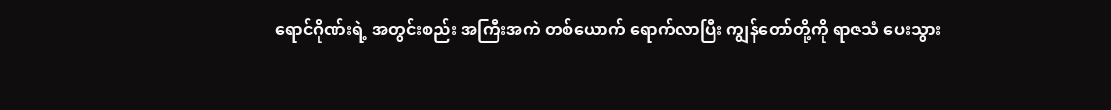ရောင်ဂိုဏ်းရဲ့ အတွင်းစည်း အကြီးအကဲ တစ်ယောက် ရောက်လာပြီး ကျွန်တော်တို့ကို ရာဇသံ ပေးသွား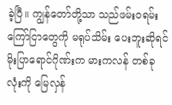ခဲ့ပြီ။ ကျွန်တော်တို့သာ သည်ဖမ်းဝရမ်း ကြော်ငြာတွေကို မရုပ်သိမ်း ပေးဘူးဆိုရင် မိုးပြာရောင်ဂိုဏ်းက မားကလန် တစ်ခုလုံးကို မြေလှန်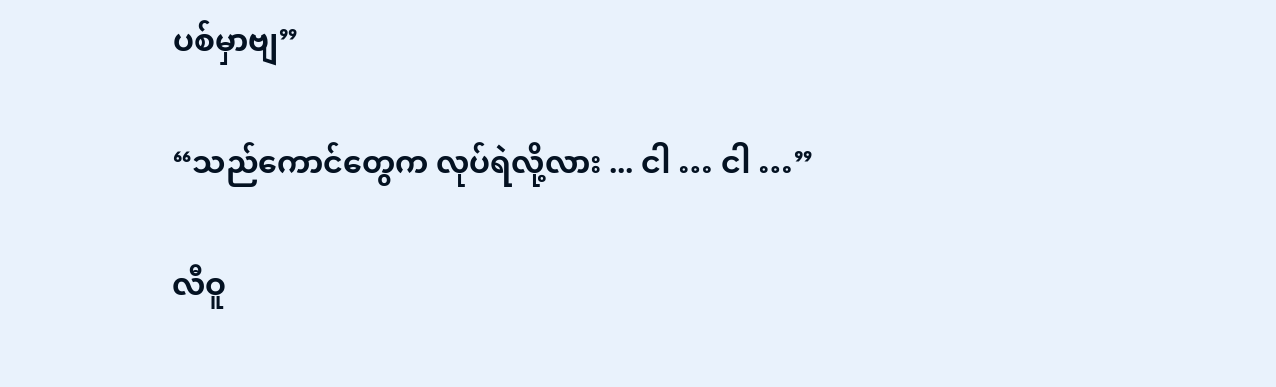ပစ်မှာဗျ”

“သည်ကောင်တွေက လုပ်ရဲလို့လား ... ငါ … ငါ …”

လီဝူ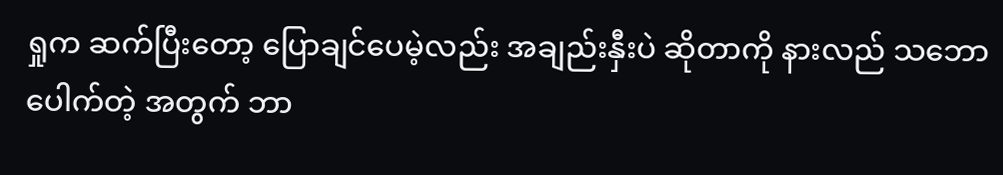ရှုက ဆက်ပြီးတော့ ပြောချင်ပေမဲ့လည်း အချည်းနှီးပဲ ဆိုတာကို နားလည် သဘောပေါက်တဲ့ အတွက် ဘာ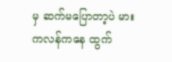မှ ဆက်မပြောတာ့ပဲ မားကလန်ကနေ ထွက်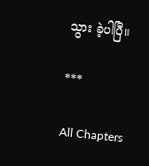သွား ခဲ့ပါပြီ။

***

All Chapters